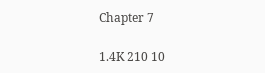Chapter 7

1.4K 210 10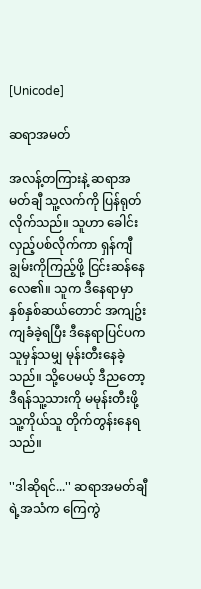[Unicode]

ဆရာအမတ်

အလန့်တကြားနဲ့ ဆရာအမတ်ချီ သူ့လက်ကို ပြန်ရုတ်လိုက်သည်။ သူဟာ ခေါင်းလှည့်ပစ်လိုက်ကာ ရှန်ကျီချွမ်းကိုကြည့်ဖို့ ငြင်းဆန်နေလေ၏။ သူက ဒီနေရာမှာ နှစ်နှစ်ဆယ်တောင် အကျဥ်းကျခံခဲ့ရပြီး ဒီနေရာပြင်ပကသူမှန်သမျှ မုန်းတီးနေခဲ့သည်။ သို့ပေမယ့် ဒီညတော့ ဒီရန်သူ့သားကို မမုန်းတီးဖို့ သူ့ကိုယ်သူ တိုက်တွန်းနေရသည်။

''ဒါဆိုရင်...'' ဆရာအမတ်ချီရဲ့အသံက ကြေကွဲ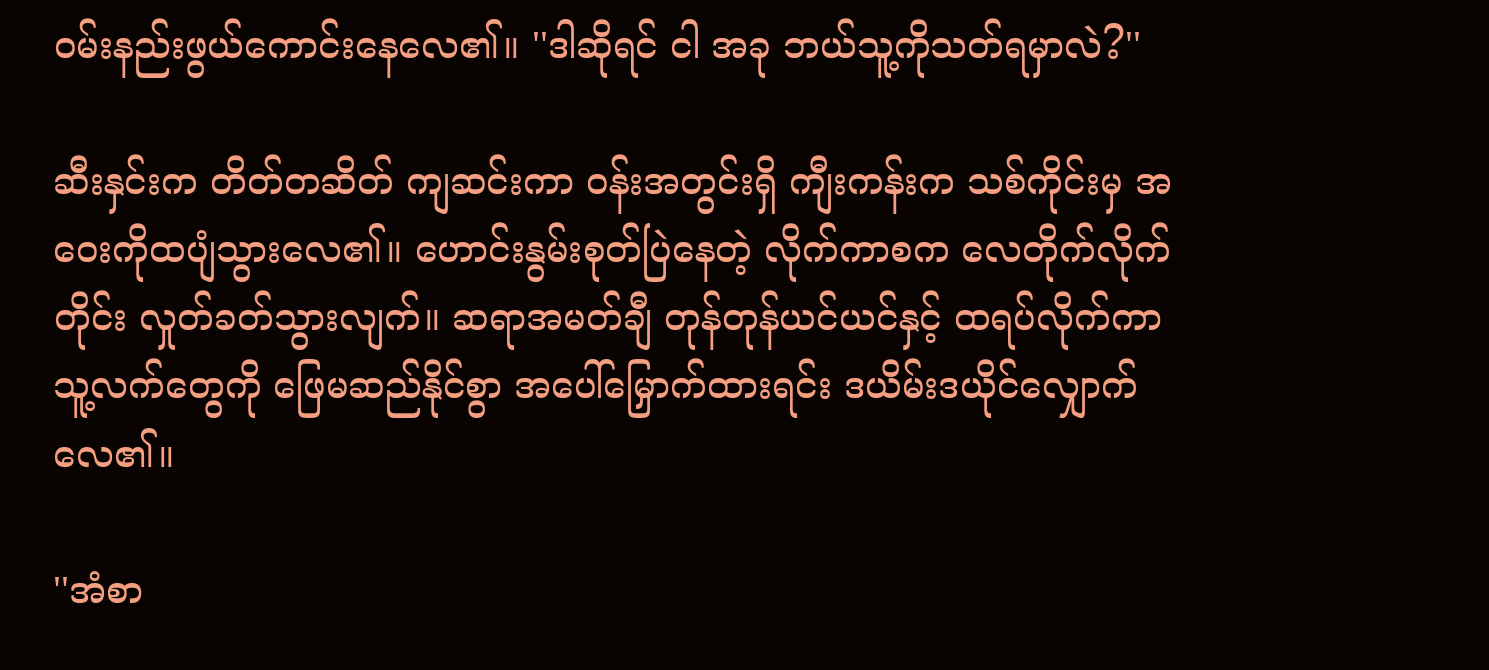ဝမ်းနည်းဖွယ်ကောင်းနေလေ၏။ ''ဒါဆိုရင် ငါ အခု ဘယ်သူ့ကိုသတ်ရမှာလဲ?''

ဆီးနှင်းက တိတ်တဆိတ် ကျဆင်းကာ ဝန်းအတွင်းရှိ ကျီးကန်းက သစ်ကိုင်းမှ အဝေးကိုထပျံသွားလေ၏။ ဟောင်းနွမ်းစုတ်ပြဲနေတဲ့ လိုက်ကာစက လေတိုက်လိုက်တိုင်း လှုတ်ခတ်သွားလျက်။ ဆရာအမတ်ချီ တုန်တုန်ယင်ယင်နှင့် ထရပ်လိုက်ကာ သူ့လက်တွေကို ဖြေမဆည်နိုင်စွာ အပေါ်မြှောက်ထားရင်း ဒယိမ်းဒယိုင်လျှောက်လေ၏။

''အံစာ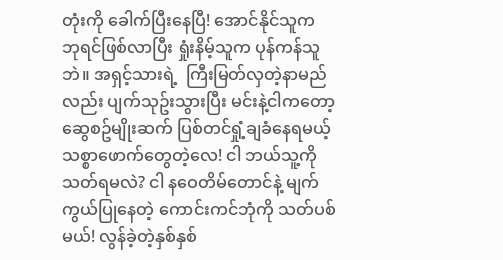တုံးကို ခေါက်ပြီးနေပြီ! အောင်နိုင်သူက ဘုရင်ဖြစ်လာပြီး ရှုံးနိမ့်သူက ပုန်ကန်သူဘဲ။ အရှင့်သားရဲ့  ကြီးမြတ်လှတဲ့နာမည်လည်း ပျက်သုဥ်းသွားပြီး မင်းနဲ့ငါကတော့ ဆွေစဥ်မျိုးဆက် ပြစ်တင်ရှုံ့ချခံနေရမယ့် သစ္စာဖောက်တွေတဲ့လေ! ငါ ဘယ်သူ့ကို သတ်ရမလဲ? ငါ နဝေတိမ်တောင်နဲ့ မျက်ကွယ်ပြုနေတဲ့ ကောင်းကင်ဘုံကို သတ်ပစ်မယ်! လွန်ခဲ့တဲ့နှစ်နှစ်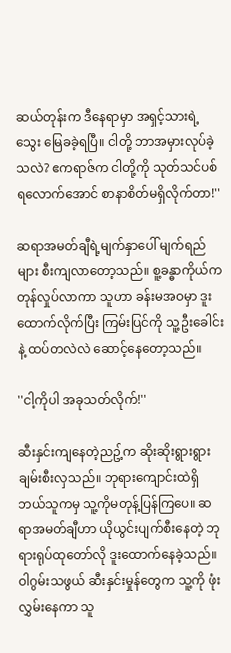ဆယ်တုန်းက ဒီနေရာမှာ အရှင့်သားရဲ့သွေး မြေခခဲ့ရပြီ။ ငါတို့ ဘာအမှားလုပ်ခဲ့သလဲ? ဧကရာဇ်က ငါတို့ကို သုတ်သင်ပစ်ရလောက်အောင် စာနာစိတ်မရှိလိုက်တာ!''

ဆရာအမတ်ချီရဲ့မျက်နှာပေါ် မျက်ရည်များ စီးကျလာတော့သည်။ စူ့ခန္ဓာကိုယ်က တုန်လှုပ်လာကာ သူဟာ ခန်းမအဝမှာ ဒူးထောက်လိုက်ပြီး ကြမ်းပြင်ကို သူ့ဦးခေါင်းနဲ့ ထပ်တလဲလဲ ဆောင့်နေတော့သည်။

''ငါ့ကိုပါ အခုသတ်လိုက်!''

ဆီးနှင်းကျနေတဲ့ညဥ့်က ဆိုးဆိုးရွားရွား ချမ်းစီးလှသည်။ ဘုရားကျောင်းထဲရှိ ဘယ်သူကမှ သူ့ကိုမတုန့်ပြန်ကြပေ။ ဆရာအမတ်ချီဟာ ယိုယွင်းပျက်စီးနေတဲ့ ဘုရားရုပ်ထုတော်လို ဒူးထောက်နေခဲ့သည်။ ဝါဂွမ်းသဖွယ် ဆီးနှင်းမှုန်တွေက သူ့ကို ဖုံးလွှမ်းနေကာ သူ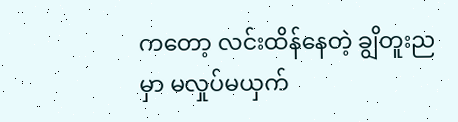ကတော့ လင်းထိန်နေတဲ့ ချွိတူးညမှာ မလှုပ်မယှက်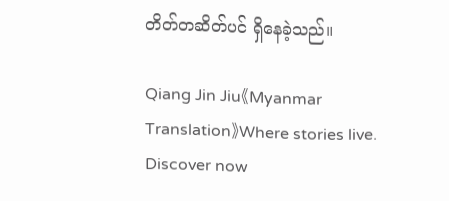တိတ်တဆိတ်ပင် ရှိနေခဲ့သည်။

Qiang Jin Jiu《Myanmar Translation》Where stories live. Discover now